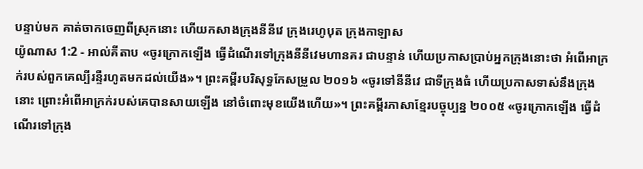បន្ទាប់មក គាត់ចាកចេញពីស្រុកនោះ ហើយកសាងក្រុងនីនីវេ ក្រុងរេហូបុត ក្រុងកាឡាស
យ៉ូណាស 1:2 - អាល់គីតាប «ចូរក្រោកឡើង ធ្វើដំណើរទៅក្រុងនីនីវេមហានគរ ជាបន្ទាន់ ហើយប្រកាសប្រាប់អ្នកក្រុងនោះថា អំពើអាក្រក់របស់ពួកគេល្បីរន្ទឺរហូតមកដល់យើង»។ ព្រះគម្ពីរបរិសុទ្ធកែសម្រួល ២០១៦ «ចូរទៅនីនីវេ ជាទីក្រុងធំ ហើយប្រកាសទាស់នឹងក្រុងនោះ ព្រោះអំពើអាក្រក់របស់គេបានសាយឡើង នៅចំពោះមុខយើងហើយ»។ ព្រះគម្ពីរភាសាខ្មែរបច្ចុប្បន្ន ២០០៥ «ចូរក្រោកឡើង ធ្វើដំណើរទៅក្រុង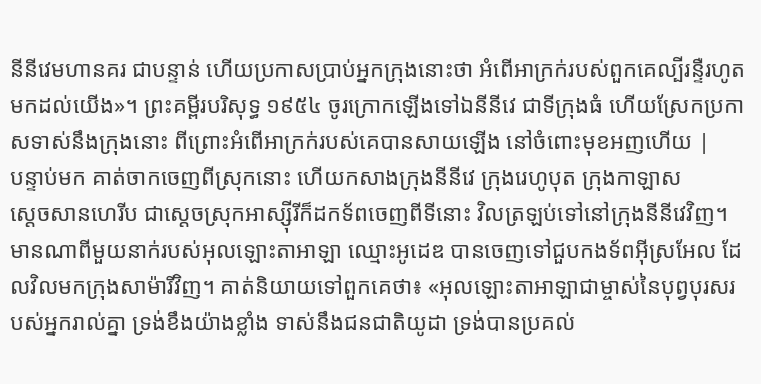នីនីវេមហានគរ ជាបន្ទាន់ ហើយប្រកាសប្រាប់អ្នកក្រុងនោះថា អំពើអាក្រក់របស់ពួកគេល្បីរន្ទឺរហូតមកដល់យើង»។ ព្រះគម្ពីរបរិសុទ្ធ ១៩៥៤ ចូរក្រោកឡើងទៅឯនីនីវេ ជាទីក្រុងធំ ហើយស្រែកប្រកាសទាស់នឹងក្រុងនោះ ពីព្រោះអំពើអាក្រក់របស់គេបានសាយឡើង នៅចំពោះមុខអញហើយ |
បន្ទាប់មក គាត់ចាកចេញពីស្រុកនោះ ហើយកសាងក្រុងនីនីវេ ក្រុងរេហូបុត ក្រុងកាឡាស
ស្តេចសានហេរីប ជាស្តេចស្រុកអាស្ស៊ីរីក៏ដកទ័ពចេញពីទីនោះ វិលត្រឡប់ទៅនៅក្រុងនីនីវេវិញ។
មានណាពីមួយនាក់របស់អុលឡោះតាអាឡា ឈ្មោះអូដេឌ បានចេញទៅជួបកងទ័ពអ៊ីស្រអែល ដែលវិលមកក្រុងសាម៉ារីវិញ។ គាត់និយាយទៅពួកគេថា៖ «អុលឡោះតាអាឡាជាម្ចាស់នៃបុព្វបុរសរបស់អ្នករាល់គ្នា ទ្រង់ខឹងយ៉ាងខ្លាំង ទាស់នឹងជនជាតិយូដា ទ្រង់បានប្រគល់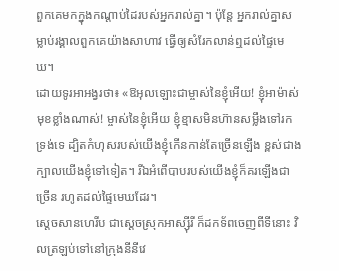ពួកគេមកក្នុងកណ្តាប់ដៃរបស់អ្នករាល់គ្នា។ ប៉ុន្តែ អ្នករាល់គ្នាសម្លាប់រង្គាលពួកគេយ៉ាងសាហាវ ធ្វើឲ្យសំរែកលាន់ឮដល់ផ្ទៃមេឃ។
ដោយទូរអាអង្វរថា៖ «ឱអុលឡោះជាម្ចាស់នៃខ្ញុំអើយ! ខ្ញុំអាម៉ាស់មុខខ្លាំងណាស់! ម្ចាស់នៃខ្ញុំអើយ ខ្ញុំខ្មាសមិនហ៊ានសម្លឹងទៅរកទ្រង់ទេ ដ្បិតកំហុសរបស់យើងខ្ញុំកើនកាន់តែច្រើនឡើង ខ្ពស់ជាងក្បាលយើងខ្ញុំទៅទៀត។ រីឯអំពើបាបរបស់យើងខ្ញុំក៏គរឡើងជាច្រើន រហូតដល់ផ្ទៃមេឃដែរ។
ស្តេចសានហេរីប ជាស្ដេចស្រុកអាស្ស៊ីរី ក៏ដកទ័ពចេញពីទីនោះ វិលត្រឡប់ទៅនៅក្រុងនីនីវេ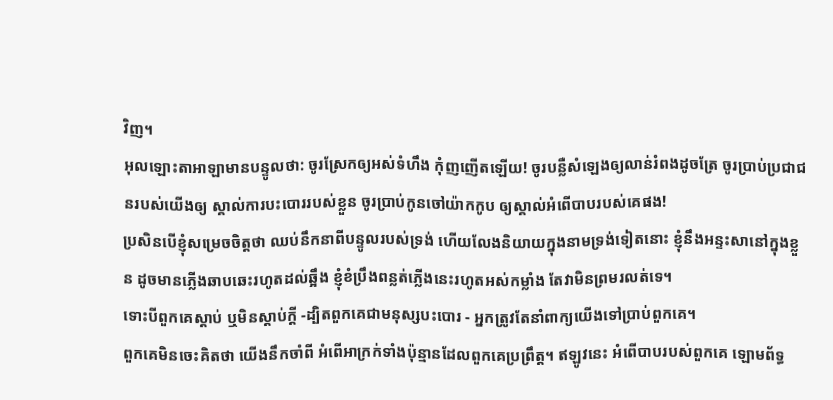វិញ។
អុលឡោះតាអាឡាមានបន្ទូលថា: ចូរស្រែកឲ្យអស់ទំហឹង កុំញញើតឡើយ! ចូរបន្លឺសំឡេងឲ្យលាន់រំពងដូចត្រែ ចូរប្រាប់ប្រជាជនរបស់យើងឲ្យ ស្គាល់ការបះបោររបស់ខ្លួន ចូរប្រាប់កូនចៅយ៉ាកកូប ឲ្យស្គាល់អំពើបាបរបស់គេផង!
ប្រសិនបើខ្ញុំសម្រេចចិត្តថា ឈប់នឹកនាពីបន្ទូលរបស់ទ្រង់ ហើយលែងនិយាយក្នុងនាមទ្រង់ទៀតនោះ ខ្ញុំនឹងអន្ទះសានៅក្នុងខ្លួន ដូចមានភ្លើងឆាបឆេះរហូតដល់ឆ្អឹង ខ្ញុំខំប្រឹងពន្លត់ភ្លើងនេះរហូតអស់កម្លាំង តែវាមិនព្រមរលត់ទេ។
ទោះបីពួកគេស្ដាប់ ឬមិនស្ដាប់ក្ដី -ដ្បិតពួកគេជាមនុស្សបះបោរ - អ្នកត្រូវតែនាំពាក្យយើងទៅប្រាប់ពួកគេ។
ពួកគេមិនចេះគិតថា យើងនឹកចាំពី អំពើអាក្រក់ទាំងប៉ុន្មានដែលពួកគេប្រព្រឹត្ត។ ឥឡូវនេះ អំពើបាបរបស់ពួកគេ ឡោមព័ទ្ធ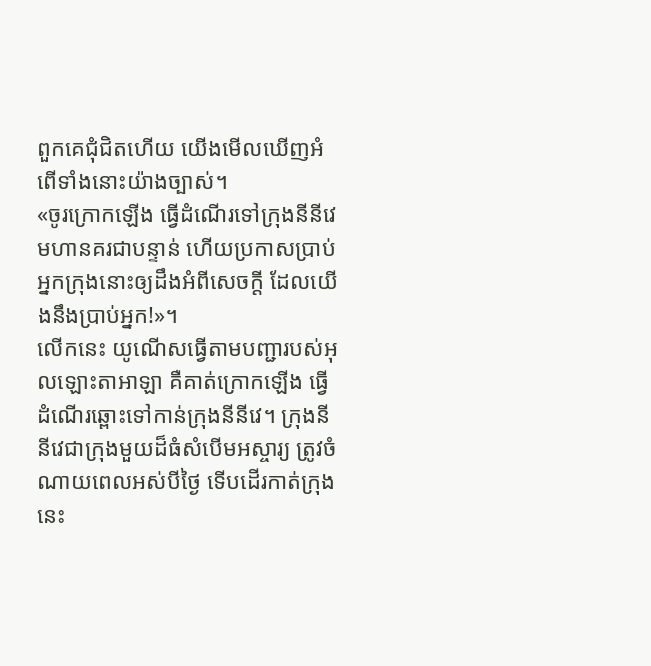ពួកគេជុំជិតហើយ យើងមើលឃើញអំពើទាំងនោះយ៉ាងច្បាស់។
«ចូរក្រោកឡើង ធ្វើដំណើរទៅក្រុងនីនីវេមហានគរជាបន្ទាន់ ហើយប្រកាសប្រាប់អ្នកក្រុងនោះឲ្យដឹងអំពីសេចក្ដី ដែលយើងនឹងប្រាប់អ្នក!»។
លើកនេះ យូណើសធ្វើតាមបញ្ជារបស់អុលឡោះតាអាឡា គឺគាត់ក្រោកឡើង ធ្វើដំណើរឆ្ពោះទៅកាន់ក្រុងនីនីវេ។ ក្រុងនីនីវេជាក្រុងមួយដ៏ធំសំបើមអស្ចារ្យ ត្រូវចំណាយពេលអស់បីថ្ងៃ ទើបដើរកាត់ក្រុងនេះ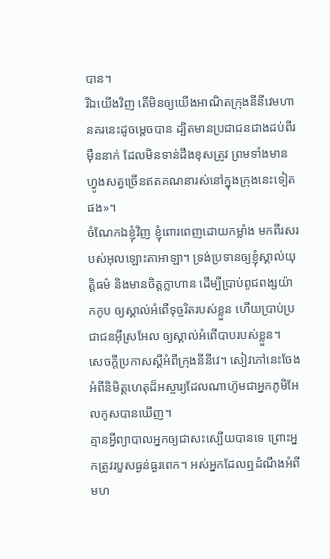បាន។
រីឯយើងវិញ តើមិនឲ្យយើងអាណិតក្រុងនីនីវេមហានគរនេះដូចម្ដេចបាន ដ្បិតមានប្រជាជនជាងដប់ពីរម៉ឺននាក់ ដែលមិនទាន់ដឹងខុសត្រូវ ព្រមទាំងមានហ្វូងសត្វច្រើនឥតគណនារស់នៅក្នុងក្រុងនេះទៀតផង»។
ចំណែកឯខ្ញុំវិញ ខ្ញុំពោរពេញដោយកម្លាំង មកពីរសរបស់អុលឡោះតាអាឡា។ ទ្រង់ប្រទានឲ្យខ្ញុំស្គាល់យុត្តិធម៌ និងមានចិត្តក្លាហាន ដើម្បីប្រាប់ពូជពង្សយ៉ាកកូប ឲ្យស្គាល់អំពើទុច្ចរិតរបស់ខ្លួន ហើយប្រាប់ប្រជាជនអ៊ីស្រអែល ឲ្យស្គាល់អំពើបាបរបស់ខ្លួន។
សេចក្ដីប្រកាសស្ដីអំពីក្រុងនីនីវេ។ សៀវភៅនេះចែងអំពីនិមិត្តហេតុដ៏អស្ចារ្យដែលណាហ៊ូមជាអ្នកភូមិអែលកូសបានឃើញ។
គ្មានអ្វីព្យាបាលអ្នកឲ្យជាសះស្បើយបានទេ ព្រោះអ្នកត្រូវរបួសធ្ងន់ធ្ងរពេក។ អស់អ្នកដែលឮដំណឹងអំពីមហ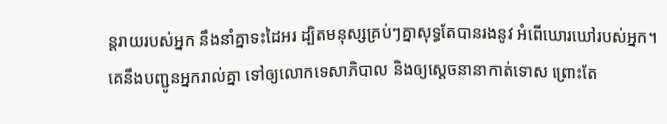ន្តរាយរបស់អ្នក នឹងនាំគ្នាទះដៃអរ ដ្បិតមនុស្សគ្រប់ៗគ្នាសុទ្ធតែបានរងនូវ អំពើឃោរឃៅរបស់អ្នក។
គេនឹងបញ្ជូនអ្នករាល់គ្នា ទៅឲ្យលោកទេសាភិបាល និងឲ្យស្ដេចនានាកាត់ទោស ព្រោះតែ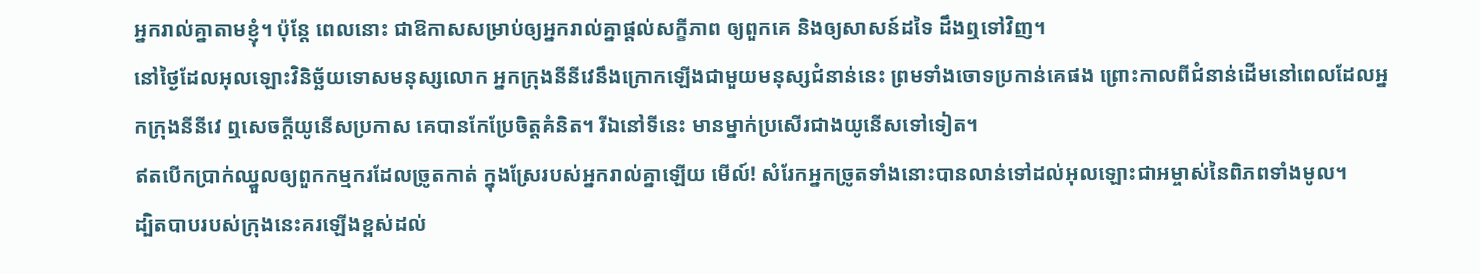អ្នករាល់គ្នាតាមខ្ញុំ។ ប៉ុន្ដែ ពេលនោះ ជាឱកាសសម្រាប់ឲ្យអ្នករាល់គ្នាផ្ដល់សក្ខីភាព ឲ្យពួកគេ និងឲ្យសាសន៍ដទៃ ដឹងឮទៅវិញ។
នៅថ្ងៃដែលអុលឡោះវិនិច្ឆ័យទោសមនុស្សលោក អ្នកក្រុងនីនីវេនឹងក្រោកឡើងជាមួយមនុស្សជំនាន់នេះ ព្រមទាំងចោទប្រកាន់គេផង ព្រោះកាលពីជំនាន់ដើមនៅពេលដែលអ្នកក្រុងនីនីវេ ឮសេចក្ដីយូនើសប្រកាស គេបានកែប្រែចិត្ដគំនិត។ រីឯនៅទីនេះ មានម្នាក់ប្រសើរជាងយូនើសទៅទៀត។
ឥតបើកប្រាក់ឈ្នួលឲ្យពួកកម្មករដែលច្រូតកាត់ ក្នុងស្រែរបស់អ្នករាល់គ្នាឡើយ មើល៍! សំរែកអ្នកច្រូតទាំងនោះបានលាន់ទៅដល់អុលឡោះជាអម្ចាស់នៃពិភពទាំងមូល។
ដ្បិតបាបរបស់ក្រុងនេះគរឡើងខ្ពស់ដល់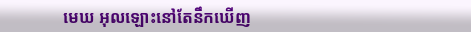មេឃ អុលឡោះនៅតែនឹកឃើញ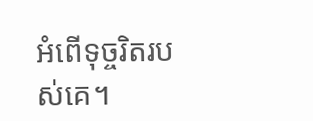អំពើទុច្ចរិតរបស់គេ។